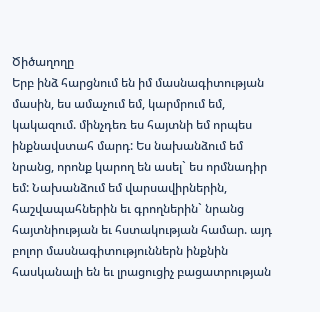Ծիծաղողը
Երբ ինձ հարցնում են իմ մասնագիտության մասին, ես ամաչում եմ, կարմրում եմ, կակազում. մինչդեռ ես հայտնի եմ որպես ինքնավստահ մարդ: Ես նախանձում եմ նրանց, որոնք կարող են ասել` ես որմնադիր եմ: Նախանձում եմ վարսավիրներին, հաշվապահներին եւ գրողներին` նրանց հայտնիության եւ հստակության համար. այդ բոլոր մասնագիտություններն ինքնին հասկանալի են եւ լրացուցիչ բացատրության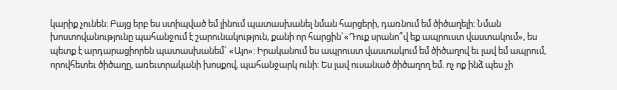կարիք չունեն: Բայց երբ ես ստիպված եմ լինում պատասխանել նման հարցերի, դառնում եմ ծիծաղելի: Նման խոստովանությունը պահանջում է շարունակություն, քանի որ հարցին`«Դուք սրանո՞վ եք ապրուստ վաստակում», ես պետք է արդարացիորեն պատասխանեմ` «Այո»: Իրականում ես ապրուստ վաստակում եմ ծիծաղով եւ լավ եմ ապրում, որովհետեւ ծիծաղը, առեւտրականի խոսքով, պահանջարկ ունի: Ես լավ ուսանած ծիծաղող եմ. ոչ ոք ինձ պես չի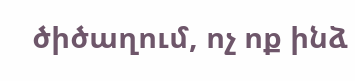ծիծաղում, ոչ ոք ինձ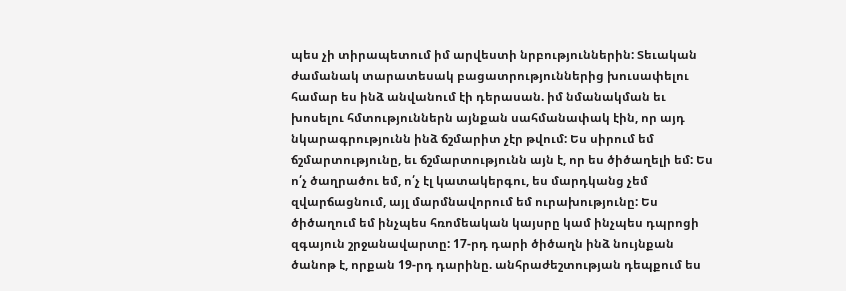պես չի տիրապետում իմ արվեստի նրբություններին: Տեւական ժամանակ տարատեսակ բացատրություններից խուսափելու համար ես ինձ անվանում էի դերասան. իմ նմանակման եւ խոսելու հմտություններն այնքան սահմանափակ էին, որ այդ նկարագրությունն ինձ ճշմարիտ չէր թվում: Ես սիրում եմ ճշմարտությունը, եւ ճշմարտությունն այն է, որ ես ծիծաղելի եմ: Ես ո՛չ ծաղրածու եմ, ո՛չ էլ կատակերգու, ես մարդկանց չեմ զվարճացնում, այլ մարմնավորում եմ ուրախությունը: Ես ծիծաղում եմ ինչպես հռոմեական կայսրը կամ ինչպես դպրոցի զգայուն շրջանավարտը: 17-րդ դարի ծիծաղն ինձ նույնքան ծանոթ է, որքան 19-րդ դարինը. անհրաժեշտության դեպքում ես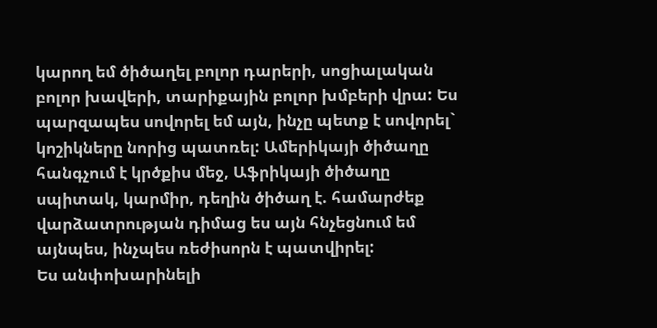կարող եմ ծիծաղել բոլոր դարերի, սոցիալական բոլոր խավերի, տարիքային բոլոր խմբերի վրա: Ես պարզապես սովորել եմ այն, ինչը պետք է սովորել` կոշիկները նորից պատռել: Ամերիկայի ծիծաղը հանգչում է կրծքիս մեջ, Աֆրիկայի ծիծաղը սպիտակ, կարմիր, դեղին ծիծաղ է. համարժեք վարձատրության դիմաց ես այն հնչեցնում եմ այնպես, ինչպես ռեժիսորն է պատվիրել:
Ես անփոխարինելի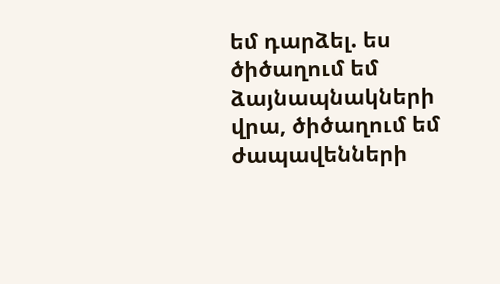եմ դարձել. ես ծիծաղում եմ ձայնապնակների վրա, ծիծաղում եմ ժապավենների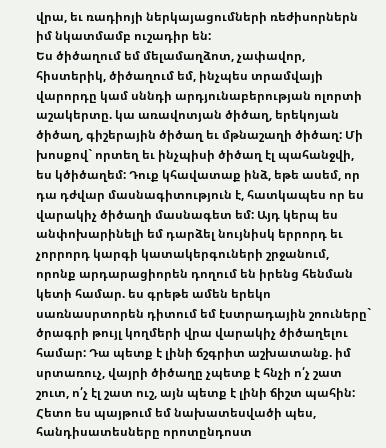վրա, եւ ռադիոյի ներկայացումների ռեժիսորներն իմ նկատմամբ ուշադիր են:
Ես ծիծաղում եմ մելամաղձոտ, չափավոր, հիստերիկ, ծիծաղում եմ, ինչպես տրամվայի վարորդը կամ սննդի արդյունաբերության ոլորտի աշակերտը. կա առավոտյան ծիծաղ, երեկոյան ծիծաղ, գիշերային ծիծաղ եւ մթնաշաղի ծիծաղ: Մի խոսքով` որտեղ եւ ինչպիսի ծիծաղ էլ պահանջվի, ես կծիծաղեմ: Դուք կհավատաք ինձ, եթե ասեմ, որ դա դժվար մասնագիտություն է, հատկապես որ ես վարակիչ ծիծաղի մասնագետ եմ: Այդ կերպ ես անփոխարինելի եմ դարձել նույնիսկ երրորդ եւ չորրորդ կարգի կատակերգուների շրջանում, որոնք արդարացիորեն դողում են իրենց հենման կետի համար. ես գրեթե ամեն երեկո սառնասրտորեն դիտում եմ էստրադային շոուները` ծրագրի թույլ կողմերի վրա վարակիչ ծիծաղելու համար: Դա պետք է լինի ճշգրիտ աշխատանք. իմ սրտառուչ, վայրի ծիծաղը չպետք է հնչի ո՛չ շատ շուտ, ո՛չ էլ շատ ուշ, այն պետք է լինի ճիշտ պահին: Հետո ես պայթում եմ նախատեսվածի պես, հանդիսատեսները որոտընդոստ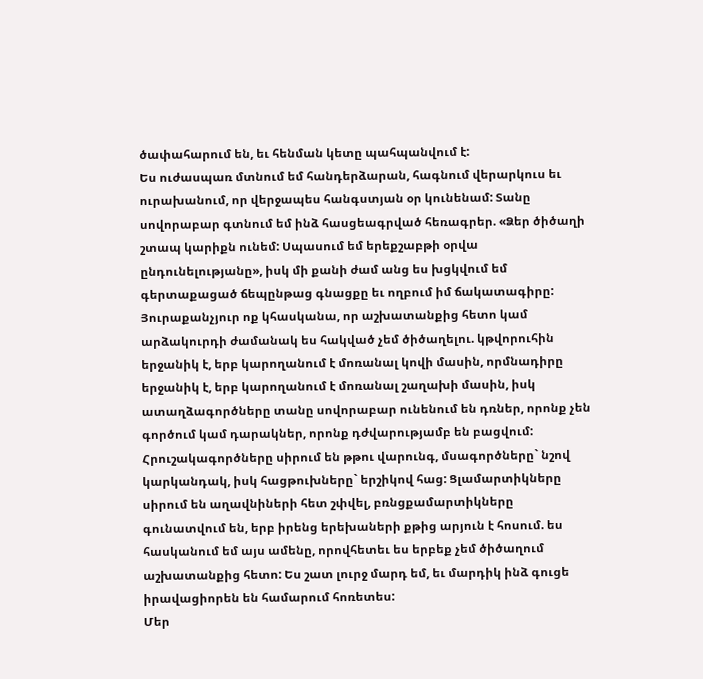ծափահարում են, եւ հենման կետը պահպանվում է:
Ես ուժասպառ մտնում եմ հանդերձարան, հագնում վերարկուս եւ ուրախանում, որ վերջապես հանգստյան օր կունենամ: Տանը սովորաբար գտնում եմ ինձ հասցեագրված հեռագրեր. «Ձեր ծիծաղի շտապ կարիքն ունեմ: Սպասում եմ երեքշաբթի օրվա ընդունելությանը», իսկ մի քանի ժամ անց ես խցկվում եմ գերտաքացած ճեպընթաց գնացքը եւ ողբում իմ ճակատագիրը:
Յուրաքանչյուր ոք կհասկանա, որ աշխատանքից հետո կամ արձակուրդի ժամանակ ես հակված չեմ ծիծաղելու. կթվորուհին երջանիկ է, երբ կարողանում է մոռանալ կովի մասին, որմնադիրը երջանիկ է, երբ կարողանում է մոռանալ շաղախի մասին, իսկ ատաղձագործները տանը սովորաբար ունենում են դռներ, որոնք չեն գործում կամ դարակներ, որոնք դժվարությամբ են բացվում: Հրուշակագործները սիրում են թթու վարունգ, մսագործները` նշով կարկանդակ, իսկ հացթուխները` երշիկով հաց: Ցլամարտիկները սիրում են աղավնիների հետ շփվել, բռնցքամարտիկները գունատվում են, երբ իրենց երեխաների քթից արյուն է հոսում. ես հասկանում եմ այս ամենը, որովհետեւ ես երբեք չեմ ծիծաղում աշխատանքից հետո: Ես շատ լուրջ մարդ եմ, եւ մարդիկ ինձ գուցե իրավացիորեն են համարում հոռետես:
Մեր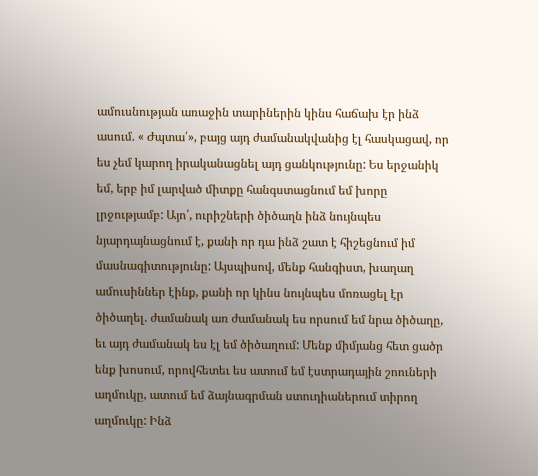ամուսնության առաջին տարիներին կինս հաճախ էր ինձ ասում. « Ժպտա՛», բայց այդ ժամանակվանից էլ հասկացավ, որ ես չեմ կարող իրականացնել այդ ցանկությունը: Ես երջանիկ եմ, երբ իմ լարված միտքը հանգստացնում եմ խորը լրջությամբ: Այո՛, ուրիշների ծիծաղն ինձ նույնպես նյարդայնացնում է, քանի որ դա ինձ շատ է հիշեցնում իմ մասնագիտությունը: Այսպիսով, մենք հանգիստ, խաղաղ ամուսիններ էինք, քանի որ կինս նույնպես մոռացել էր ծիծաղել. ժամանակ առ ժամանակ ես որսում եմ նրա ծիծաղը, եւ այդ ժամանակ ես էլ եմ ծիծաղում: Մենք միմյանց հետ ցածր ենք խոսում, որովհետեւ ես ատում եմ էստրադային շոուների աղմուկը, ատում եմ ձայնագրման ստուդիաներում տիրող աղմուկը: Ինձ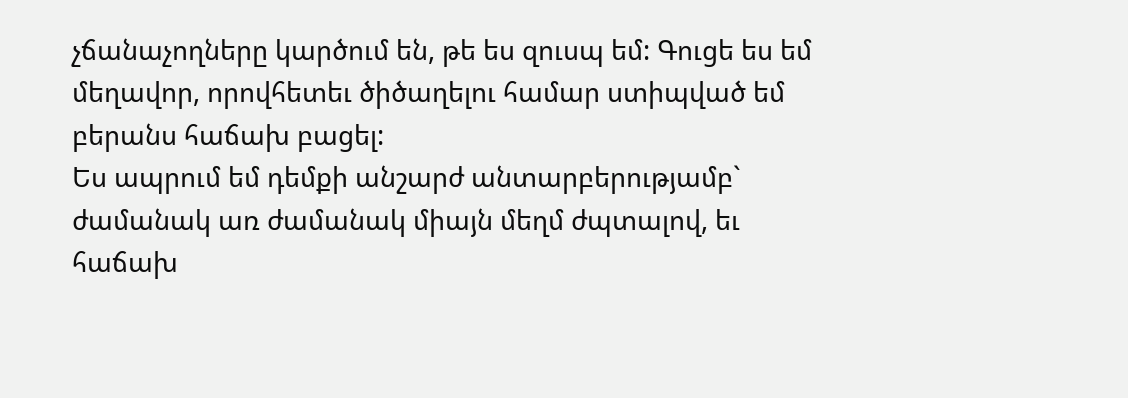չճանաչողները կարծում են, թե ես զուսպ եմ: Գուցե ես եմ մեղավոր, որովհետեւ ծիծաղելու համար ստիպված եմ բերանս հաճախ բացել:
Ես ապրում եմ դեմքի անշարժ անտարբերությամբ` ժամանակ առ ժամանակ միայն մեղմ ժպտալով, եւ հաճախ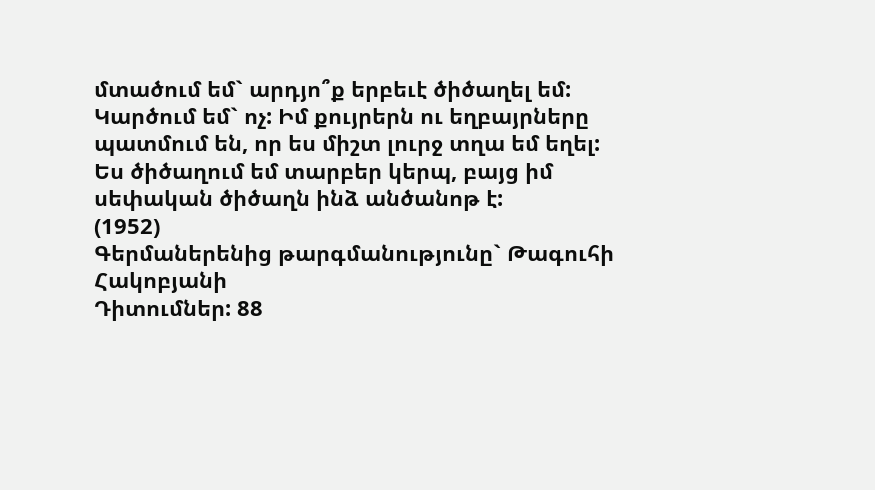մտածում եմ` արդյո՞ք երբեւէ ծիծաղել եմ: Կարծում եմ` ոչ: Իմ քույրերն ու եղբայրները պատմում են, որ ես միշտ լուրջ տղա եմ եղել:
Ես ծիծաղում եմ տարբեր կերպ, բայց իմ սեփական ծիծաղն ինձ անծանոթ է:
(1952)
Գերմաներենից թարգմանությունը` Թագուհի Հակոբյանի
Դիտումներ: 88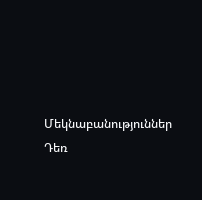Մեկնաբանություններ
Դեռ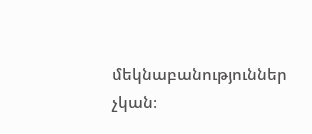մեկնաբանություններ չկան։